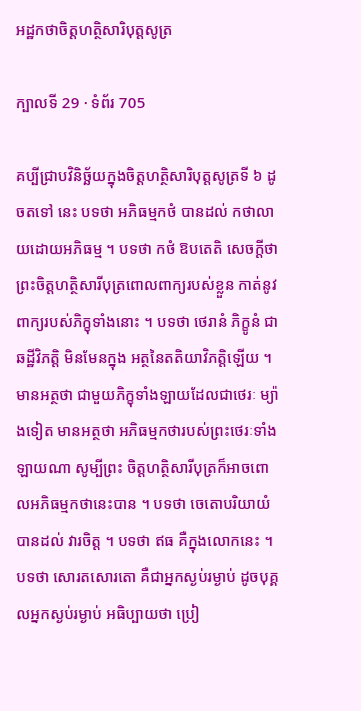អដ្ឋកថាចិត្តហត្ថិសារិបុត្តសូត្រ

ក្បាលទី 29 · ទំព័រ 705

គប្បីជ្រាបវិនិច្ឆ័យក្នុងចិត្តហត្ថិសារិបុត្តសូត្រទី ៦ ដូចតទៅ នេះ បទថា អភិធម្មកថំ បានដល់ កថាលាយដោយអភិធម្ម ។ បទថា កថំ ឱបតេតិ សេចក្តីថា ព្រះចិត្តហត្ថិសារីបុត្រពោលពាក្យរបស់ខ្លួន កាត់នូវ ពាក្យរបស់ភិក្ខុទាំងនោះ ។ បទថា ថេរានំ ភិក្ខូនំ ជាឆដ្ឋីវិភត្តិ មិនមែនក្នុង អត្ថនៃតតិយាវិភត្តិឡើយ ។ មានអត្ថថា ជាមួយភិក្ខុទាំងឡាយដែលជាថេរៈ ម្យ៉ាងទៀត មានអត្ថថា អភិធម្មកថារបស់ព្រះថេរៈទាំងឡាយណា សូម្បីព្រះ ចិត្តហត្ថិសារីបុត្រក៏អាចពោលអភិធម្មកថានេះបាន ។ បទថា ចេតោបរិយាយំ បានដល់ វារចិត្ត ។ បទថា ឥធ គឺក្នុងលោកនេះ ។ បទថា សោរតសោរតោ គឺជាអ្នកស្ងប់រម្ងាប់ ដូចបុគ្គលអ្នកស្ងប់រម្ងាប់ អធិប្បាយថា ប្រៀ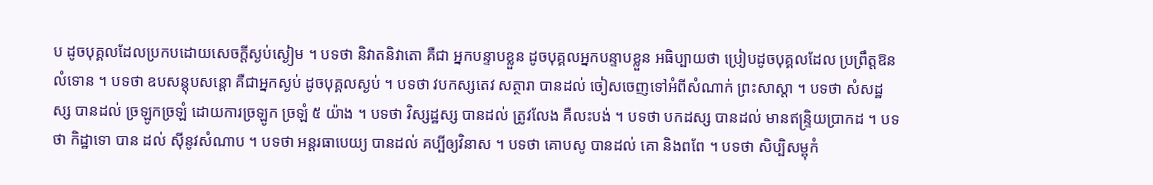ប ដូចបុគ្គលដែលប្រកបដោយសេចក្តីស្ងប់ស្ងៀម ។ បទថា និវាតនិវាតោ គឺជា អ្នកបន្ទាបខ្លួន ដូចបុគ្គលអ្នកបន្ទាបខ្លួន អធិប្បាយថា ប្រៀបដូចបុគ្គលដែល ប្រព្រឹត្តឱនលំទោន ។ បទថា ឧបសន្តុបសន្តោ គឺជាអ្នកស្ងប់ ដូចបុគ្គលស្ងប់ ។ បទថា វបកស្សតេវ សត្ថារា បានដល់ ចៀសចេញទៅអំពីសំណាក់ ព្រះសាស្តា ។ បទថា សំសដ្ឋស្ស បានដល់ ច្រឡូកច្រឡំ ដោយការច្រឡូក ច្រឡំ ៥ យ៉ាង ។ បទថា វិស្សដ្ឋស្ស បានដល់ ត្រូវលែង គឺលះបង់ ។ បទថា បកដស្ស បានដល់ មានឥន្ទ្រិយប្រាកដ ។ បទថា កិដ្ឋាទោ បាន ដល់ ស៊ីនូវសំណាប ។ បទថា អន្តរធាបេយ្យ បានដល់ គប្បីឲ្យវិនាស ។ បទថា គោបសូ បានដល់ គោ និងពពែ ។ បទថា សិប្បិសម្ពុកំ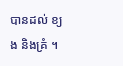បានដល់ ខ្យង និងគ្រំ ។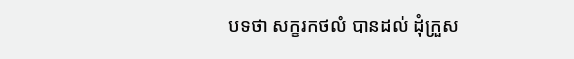បទថា សក្ខរកថលំ បានដល់ ដុំក្រួស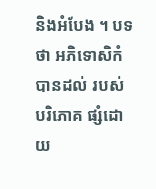និងអំបែង ។ បទថា អភិទោសិកំ បានដល់ របស់បរិភោគ ផ្សំដោយ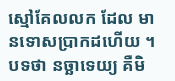ស្មៅគែលលក ដែល មានទោសប្រាកដហើយ ។ បទថា នច្ឆាទេយ្យ គឺមិ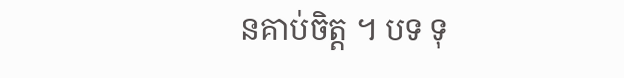នគាប់ចិត្ត ។ បទ ទុ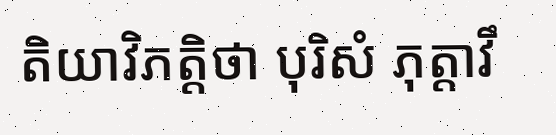តិយាវិភត្តិថា បុរិសំ ភុត្តាវឹ